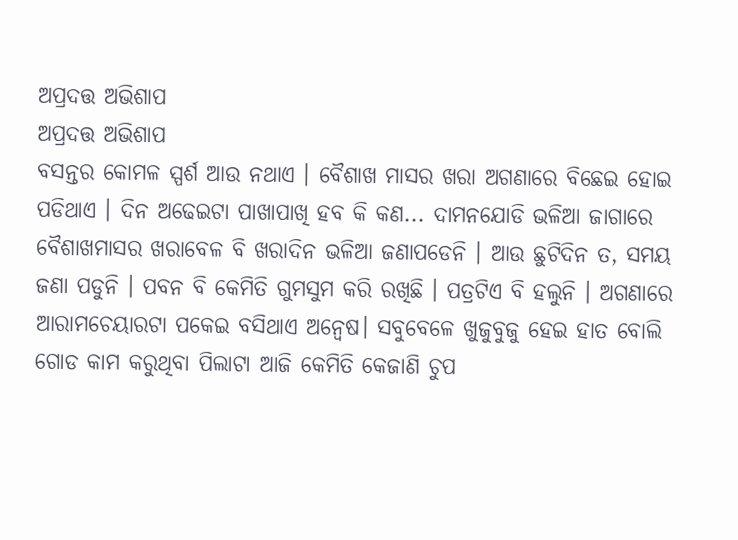ଅପ୍ରଦତ୍ତ ଅଭିଶାପ
ଅପ୍ରଦତ୍ତ ଅଭିଶାପ
ବସନ୍ତର କୋମଳ ସ୍ପର୍ଶ ଆଉ ନଥାଏ । ବୈଶାଖ ମାସର ଖରା ଅଗଣାରେ ବିଛେଇ ହୋଇ ପଡିଥାଏ । ଦିନ ଅଢେଇଟା ପାଖାପାଖି ହବ କି କଣ... ଦାମନଯୋଡି ଭଳିଆ ଜାଗାରେ ବୈଶାଖମାସର ଖରାବେଳ ବି ଖରାଦିନ ଭଳିଆ ଜଣାପଡେନି । ଆଉ ଛୁଟିଦିନ ତ, ସମୟ ଜଣା ପଡୁନି । ପବନ ବି କେମିତି ଗୁମସୁମ କରି ରଖିଛି । ପତ୍ରଟିଏ ବି ହଲୁନି । ଅଗଣାରେ ଆରାମଚେୟାରଟା ପକେଇ ବସିଥାଏ ଅନ୍ବେଷ। ସବୁବେଳେ ଖୁଜୁବୁଜୁ ହେଇ ହାତ ବୋଲି ଗୋଡ କାମ କରୁଥିବା ପିଲାଟା ଆଜି କେମିତି କେଜାଣି ଚୁପ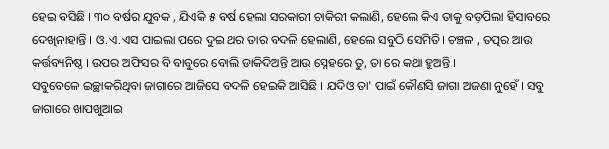ହେଇ ବସିଛି । ୩୦ ବର୍ଷର ଯୁବକ , ଯିଏକି ୫ ବର୍ଷ ହେଲା ସରକାରୀ ଚାକିରୀ କଲାଣି, ହେଲେ କିଏ ତାକୁ ବଡ଼ପିଲା ହିସାବରେ ଦେଖିନାହାନ୍ତି । ଓ.ଏ.ଏସ ପାଇଲା ପରେ ଦୁଇ ଥର ତାର ବଦଳି ହେଲାଣି, ହେଲେ ସବୁଠି ସେମିତି। ଚଞ୍ଚଳ , ତତ୍ପର ଆଉ କର୍ତ୍ତବ୍ୟନିଷ୍ଠ । ଉପର ଅଫିସର ବି ବାବୁରେ ବୋଲି ଡାକିଦିଅନ୍ତି ଆଉ ସ୍ନେହରେ ତୁ, ତା ରେ କଥା ହୁଅନ୍ତି ।
ସବୁବେଳେ ଇଚ୍ଛାକରିଥିବା ଜାଗାରେ ଆଜିସେ ବଦଳି ହେଇକି ଆସିଛି । ଯଦିଓ ତା' ପାଇଁ କୌଣସି ଜାଗା ଅଜଣା ନୁହେଁ । ସବୁ ଜାଗାରେ ଖାପଖୁଆଇ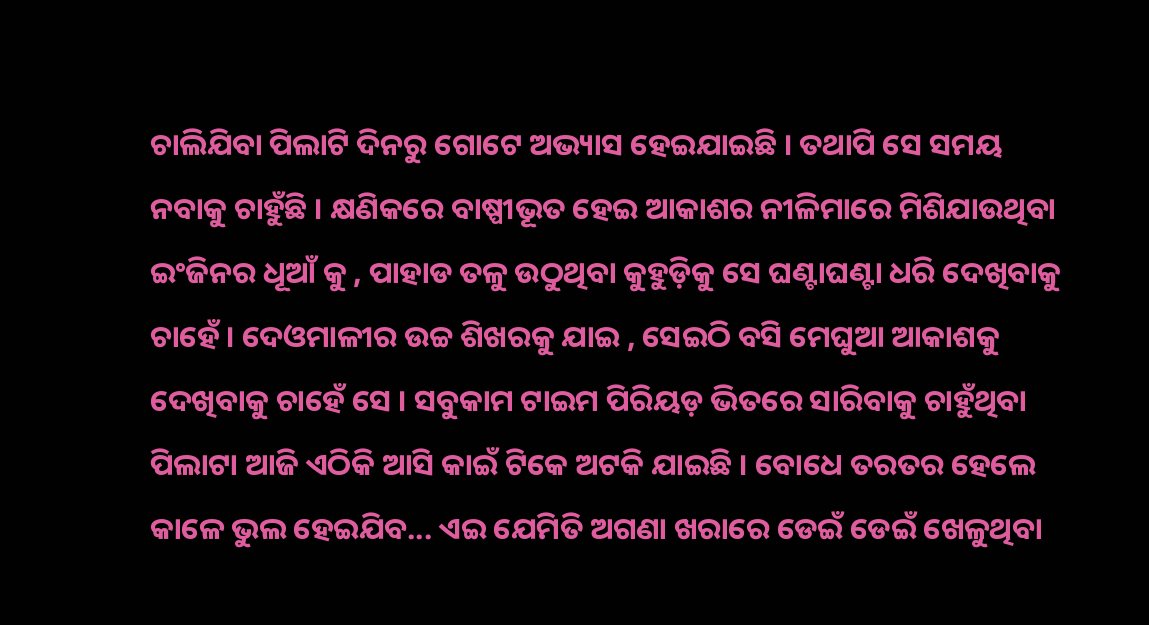ଚାଲିଯିବା ପିଲାଟି ଦିନରୁ ଗୋଟେ ଅଭ୍ୟାସ ହେଇଯାଇଛି । ତଥାପି ସେ ସମୟ ନବାକୁ ଚାହୁଁଛି । କ୍ଷଣିକରେ ବାଷ୍ପୀଭୂତ ହେଇ ଆକାଶର ନୀଳିମାରେ ମିଶିଯାଉଥିବା ଇଂଜିନର ଧୂଆଁ କୁ , ପାହାଡ ତଳୁ ଉଠୁଥିବା କୁହୁଡ଼ିକୁ ସେ ଘଣ୍ଟାଘଣ୍ଟା ଧରି ଦେଖିବାକୁ ଚାହେଁ । ଦେଓମାଳୀର ଉଚ୍ଚ ଶିଖରକୁ ଯାଇ , ସେଇଠି ବସି ମେଘୁଆ ଆକାଶକୁ ଦେଖିବାକୁ ଚାହେଁ ସେ । ସବୁକାମ ଟାଇମ ପିରିୟଡ଼ ଭିତରେ ସାରିବାକୁ ଚାହୁଁଥିବା ପିଲାଟା ଆଜି ଏଠିକି ଆସି କାଇଁ ଟିକେ ଅଟକି ଯାଇଛି । ବୋଧେ ତରତର ହେଲେ କାଳେ ଭୁଲ ହେଇଯିବ... ଏଇ ଯେମିତି ଅଗଣା ଖରାରେ ଡେଇଁ ଡେଇଁ ଖେଳୁଥିବା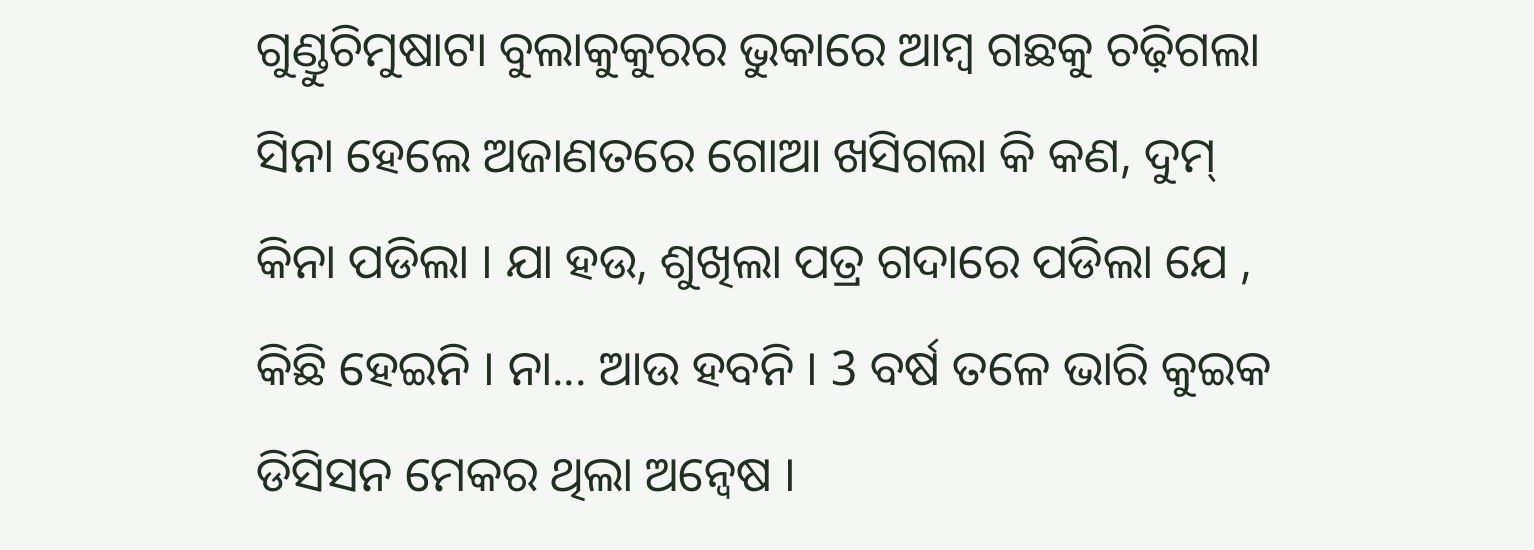ଗୁଣ୍ଡୁଚିମୁଷାଟା ବୁଲାକୁକୁରର ଭୁକାରେ ଆମ୍ବ ଗଛକୁ ଚଢ଼ିଗଲା ସିନା ହେଲେ ଅଜାଣତରେ ଗୋଆ ଖସିଗଲା କି କଣ, ଦୁମ୍ କିନା ପଡିଲା । ଯା ହଉ, ଶୁଖିଲା ପତ୍ର ଗଦାରେ ପଡିଲା ଯେ , କିଛି ହେଇନି । ନା... ଆଉ ହବନି । 3 ବର୍ଷ ତଳେ ଭାରି କୁଇକ ଡିସିସନ ମେକର ଥିଲା ଅନ୍ବେଷ ।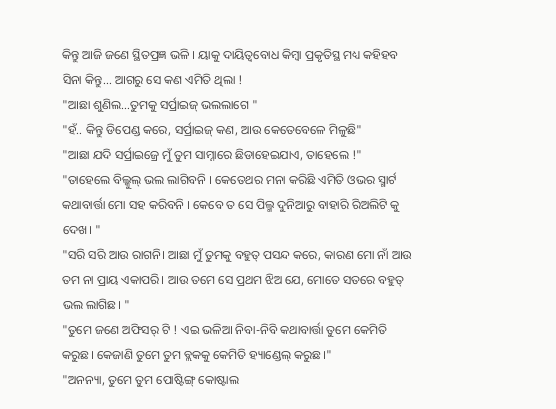କିନ୍ତୁ ଆଜି ଜଣେ ସ୍ଥିତପ୍ରଜ୍ଞ ଭଳି । ୟାକୁ ଦାୟିତ୍ୱବୋଧ କିମ୍ବା ପ୍ରକୃତିସ୍ଥ ମଧ୍ୟ କହିହବ ସିନା କିନ୍ତୁ... ଆଗରୁ ସେ କଣ ଏମିତି ଥିଲା !
"ଆଛା ଶୁଣିଲ…ତୁମକୁ ସର୍ପ୍ରାଇଜ୍ ଭଲଲାଗେ "
"ହଁ.. କିନ୍ତୁ ଡିପେଣ୍ଡ କରେ, ସର୍ପ୍ରାଇଜ୍ କଣ, ଆଉ କେତେବେଳେ ମିଳୁଛି"
"ଆଛା ଯଦି ସର୍ପ୍ରାଇଜ୍ରେ ମୁଁ ତୁମ ସାମ୍ନାରେ ଛିଡାହେଇଯାଏ, ତାହେଲେ !"
"ତାହେଲେ ବିଲ୍କୁଲ୍ ଭଲ ଲାଗିବନି । କେତେଥର ମନା କରିଛି ଏମିତି ଓଭର ସ୍ମାର୍ଟ କଥାବାର୍ତ୍ତା ମୋ ସହ କରିବନି । କେବେ ତ ସେ ପିଲ୍ମ ଦୁନିଆରୁ ବାହାରି ରିଅଲିଟି କୁ ଦେଖ। "
"ସରି ସରି ଆଉ ରାଗନି। ଆଛା ମୁଁ ତୁମକୁ ବହୁତ୍ ପସନ୍ଦ କରେ, କାରଣ ମୋ ନାଁ ଆଉ ତମ ନା ପ୍ରାୟ ଏକାପରି। ଆଉ ତମେ ସେ ପ୍ରଥମ ଝିଅ ଯେ, ମୋତେ ସତରେ ବହୁତ୍ ଭଲ ଲାଗିଛ। "
"ତୁମେ ଜଣେ ଅଫିସର୍ ଟି ! ଏଇ ଭଳିଆ ନିବା-ନିବି କଥାବାର୍ତ୍ତା ତୁମେ କେମିତି କରୁଛ। କେଜାଣି ତୁମେ ତୁମ ବ୍ଲକକୁ କେମିତି ହ୍ୟାଣ୍ଡେଲ୍ କରୁଛ।"
"ଅନନ୍ୟା, ତୁମେ ତୁମ ପୋଷ୍ଟିଙ୍ଗ୍ କୋଷ୍ଟାଲ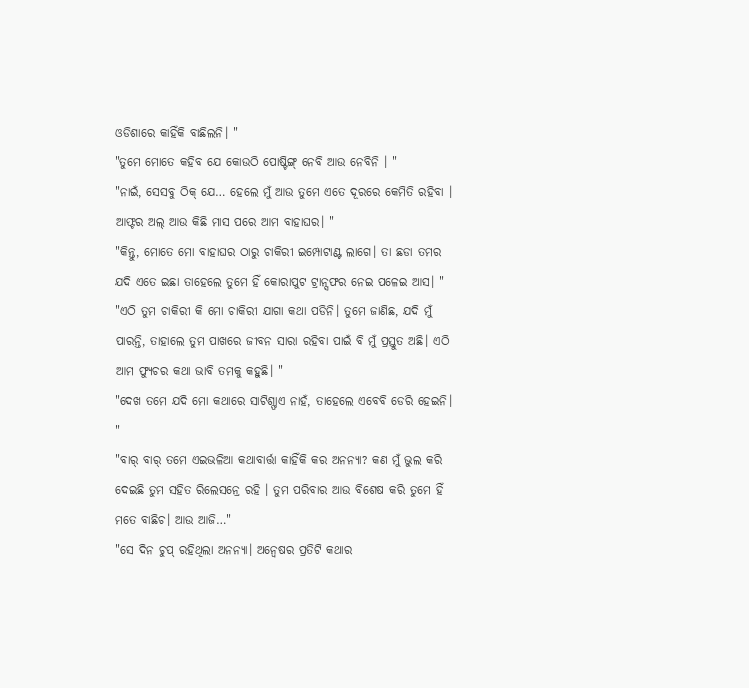ଓଡିଶାରେ କାହିଁକି ବାଛିଲନି। "
"ତୁମେ ମୋତେ କହିବ ଯେ କୋଉଠି ପୋଷ୍ଟିଙ୍ଗ୍ ନେବି ଆଉ ନେବିନି । "
"ନାଇଁ, ସେସବୁ ଠିକ୍ ଯେ… ହେଲେ ମୁଁ ଆଉ ତୁମେ ଏତେ ଦୂରରେ କେମିତି ରହିବା । ଆଫ୍ଟର ଅଲ୍ ଆଉ କିଛି ମାସ ପରେ ଆମ ବାହାଘର। "
"କିନ୍ତୁ, ମୋତେ ମୋ ବାହାଘର ଠାରୁ ଚାକିରୀ ଇମ୍ପୋଟାଣ୍ଟ ଲାଗେ। ତା ଛଡା ତମର ଯଦି ଏତେ ଇଛା ତାହେଲେ ତୁମେ ହିଁ କୋରାପୁଟ ଟ୍ରାନ୍ସଫର ନେଇ ପଳେଇ ଆସ। "
"ଏଠି ତୁମ ଚାକିରୀ କି ମୋ ଚାକିରୀ ଯାଗା କଥା ପଡିନି। ତୁମେ ଜାଣିଛ, ଯଦି ମୁଁ ପାରନ୍ତି, ତାହାଲେ ତୁମ ପାଖରେ ଜୀବନ ସାରା ରହିବା ପାଇଁ ବି ମୁଁ ପ୍ରସ୍ତୁତ ଅଛି। ଏଠି ଆମ ଫ୍ୟୁଚର କଥା ଭାବି ତମକୁ କହୁଛି। "
"ଦେଖ ତମେ ଯଦି ମୋ କଥାରେ ସାଟିଶ୍ଫାଏ ନାହଁ, ତାହେଲେ ଏବେବି ଡେରି ହେଇନି। "
"ବାର୍ ବାର୍ ତମେ ଏଇଭଳିଆ କଥାବାର୍ତ୍ତା କାହିଁକି କର ଅନନ୍ୟା? କଣ ମୁଁ ଭୁଲ କରି ଦେଇଛି ତୁମ ସହିତ ରିଲେସନ୍ରେ ରହି । ତୁମ ପରିବାର ଆଉ ବିଶେଷ କରି ତୁମେ ହିଁ ମତେ ବାଛିଚ। ଆଉ ଆଜି…"
"ସେ ଦିନ ଚୁପ୍ ରହିଥିଲା ଅନନ୍ୟା। ଅନ୍ବେଷର ପ୍ରତିଟି କଥାର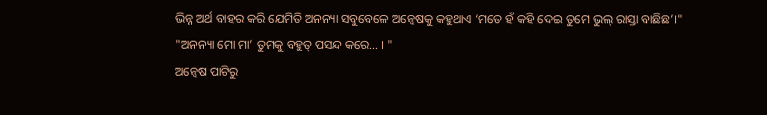ଭିନ୍ନ ଅର୍ଥ ବାହର କରି ଯେମିତି ଅନନ୍ୟା ସବୁବେଳେ ଅନ୍ବେଷକୁ କହୁଥାଏ ‘ମତେ ହଁ କହି ଦେଇ ତୁମେ ଭୁଲ୍ ରାସ୍ତା ବାଛିଛ’।"
"ଅନନ୍ୟା ମୋ ମା’ ତୁମକୁ ବହୁତ୍ ପସନ୍ଦ କରେ… । "
ଅନ୍ୱେଷ ପାଟିରୁ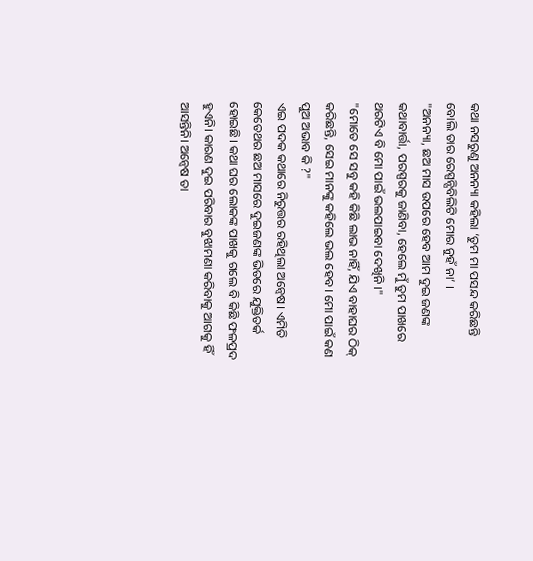କଥା ନସରୁଣୁ ଅନନ୍ୟା କହିଲା ‘ତୁମ ମା ପସନ୍ଦ କରିଛନ୍ତି ବୋଲି ତାର ରେସ୍ପନ୍ସିବିଲିଟି ମୋର ନୁହଁ ନା’ ।
"ଅନନ୍ୟା, ଛଅ ମାସ ଉପରେ ହେବ ଆମ ଦୁଇ ଜଣଙ୍କ କଥାବାର୍ତ୍ତା, ପରସ୍ପରକୁ ଜାଣିବା, ହେଲେ ମୁଁ ତୁମ ପାଖରେ ଥରଟିଏ ବି ମୋ ପାଇଁ ଭଲପାଇବା ଦେଖିନି ।"
"ମୋତେ ସେ ସବୁ କହି କିଛି ଲାଭ ନାହିଁ, ଯିଏ ବାହାଘର ଠିକ୍ କରିଛନ୍ତି, ସେଇ ମାନଙ୍କୁ କହିଲେ ଭଲ ହେବ। ମୋ ପାଇଁ କଣ ପୁଅ ଅଭାବ କି ?"
ଏଇ ପଦକ କଥାରେ ନିରୁତ୍ତର ରହିଥିଲା ଅନ୍ବେଷ। ଏମିତି କେତେଥର ଛଅ ମାସରେ ଦୁଇଜଣଙ୍କ ଭିତରେ ଯୁକ୍ତିତର୍କ ହୋଇଛି। କଥା ଘର ଲୋକଙ୍କ ପାଖକୁ ଗଲେ ବି କିଛି ଫଳପ୍ରଦ ହୁଏନି। କାରଣ ଦୁଇ ପରିବାର ବୁଝାମଣା କରିବାକୁ ଆଗକୁ ହିଁ ଆସନ୍ତିନି। ଅନ୍ୱେଷ ତା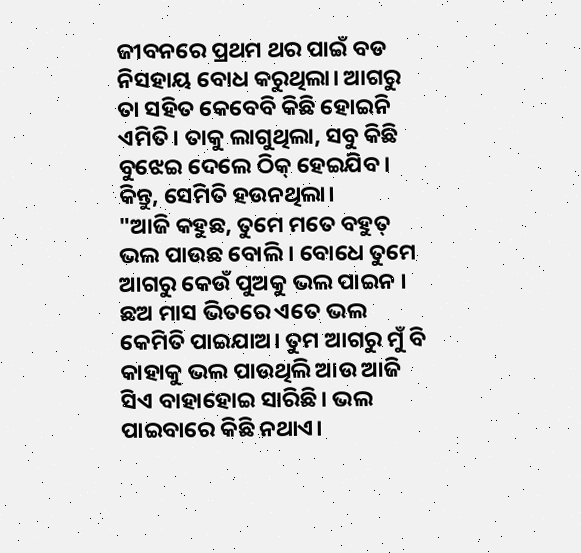ଜୀବନରେ ପ୍ରଥମ ଥର ପାଇଁ ବଡ ନିସହାୟ ବୋଧ କରୁଥିଲା। ଆଗରୁ ତା ସହିତ କେବେବି କିଛି ହୋଇନି ଏମିତି। ତାକୁ ଲାଗୁଥିଲା, ସବୁ କିଛି ବୁଝେଇ ଦେଲେ ଠିକ୍ ହେଇଯିବ। କିନ୍ତୁ, ସେମିତି ହଉନଥିଲା।
"ଆଜି କହୁଛ, ତୁମେ ମତେ ବହୁତ୍ ଭଲ ପାଉଛ ବୋଲି । ବୋଧେ ତୁମେ ଆଗରୁ କେଉଁ ପୁଅକୁ ଭଲ ପାଇନ । ଛଅ ମାସ ଭିତରେ ଏତେ ଭଲ କେମିତି ପାଇଯାଅ। ତୁମ ଆଗରୁ ମୁଁ ବି କାହାକୁ ଭଲ ପାଉଥିଲି ଆଉ ଆଜି ସିଏ ବାହାହୋଇ ସାରିଛି। ଭଲ ପାଇବାରେ କିଛି ନଥାଏ।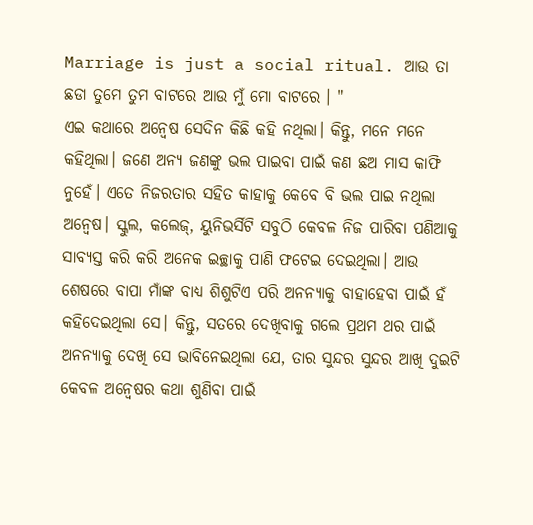Marriage is just a social ritual. ଆଉ ତା ଛଡା ତୁମେ ତୁମ ବାଟରେ ଆଉ ମୁଁ ମୋ ବାଟରେ । "
ଏଇ କଥାରେ ଅନ୍ବେଷ ସେଦିନ କିଛି କହି ନଥିଲା। କିନ୍ତୁ, ମନେ ମନେ କହିଥିଲା। ଜଣେ ଅନ୍ୟ ଜଣଙ୍କୁ ଭଲ ପାଇବା ପାଇଁ କଣ ଛଅ ମାସ କାଫି ନୁହେଁ। ଏତେ ନିଜରତାର ସହିତ କାହାକୁ କେବେ ବି ଭଲ ପାଇ ନଥିଲା ଅନ୍ବେଷ। ସ୍କୁଲ, କଲେଜ୍, ୟୁନିଭର୍ସିଟି ସବୁଠି କେବଳ ନିଜ ପାରିବା ପଣିଆକୁ ସାବ୍ୟସ୍ତ କରି କରି ଅନେକ ଇଚ୍ଛାକୁ ପାଣି ଫଟେଇ ଦେଇଥିଲା। ଆଉ ଶେଷରେ ବାପା ମାଁଙ୍କ ବାଧ୍ୟ ଶିଶୁଟିଏ ପରି ଅନନ୍ୟାକୁ ବାହାହେବା ପାଇଁ ହଁ କହିଦେଇଥିଲା ସେ। କିନ୍ତୁ, ସତରେ ଦେଖିବାକୁ ଗଲେ ପ୍ରଥମ ଥର ପାଇଁ ଅନନ୍ୟାକୁ ଦେଖି ସେ ଭାବିନେଇଥିଲା ଯେ, ତାର ସୁନ୍ଦର ସୁନ୍ଦର ଆଖି ଦୁଇଟି କେବଳ ଅନ୍ବେଷର କଥା ଶୁଣିବା ପାଇଁ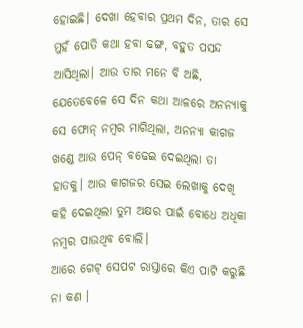ହୋଇଛି। ଦେଖା ହେବାର ପ୍ରଥମ ଦିନ, ତାର ସେ ମୁହଁ ପୋତି କଥା ହବା ଢଙ୍ଗ, ବହୁତ ପସନ୍ଦ ଆସିଥିଲା। ଆଉ ତାର ମନେ ବି ଅଛି, ଯେତେବେଳେ ସେ ଦିନ କଥା ଆଳରେ ଅନନ୍ୟାକୁ ସେ ଫୋନ୍ ନମ୍ବର ମାଗିଥିଲା, ଅନନ୍ୟା କାଗଜ ଖଣ୍ଡେ ଆଉ ପେନ୍ ବଢେଇ ଦେଇଥିଲା ତା ହାତକୁ। ଆଉ କାଗଜର ସେଇ ଲେଖାକୁ ଦେଖି କହି ଦେଇଥିଲା ତୁମ ଅକ୍ଷର ପାଇଁ ବୋଧେ ଅଧିକା ନମ୍ବର ପାଉଥିବ ବୋଲି।
ଆରେ ଗେଟ୍ ସେପଟ ରାସ୍ତାରେ କିଏ ପାଟି କରୁଛି ନା କଣ ।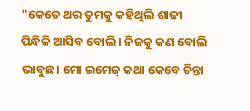"କେତେ ଥର ତୁମକୁ କହିଥିଲି ଶାଢୀ ପିନ୍ଧିକି ଆସିବ ବୋଲି। ନିଜକୁ କଣ ବୋଲି ଭାବୁଛ। ମୋ ଇମେଜ୍ କଥା କେବେ ଚିନ୍ତା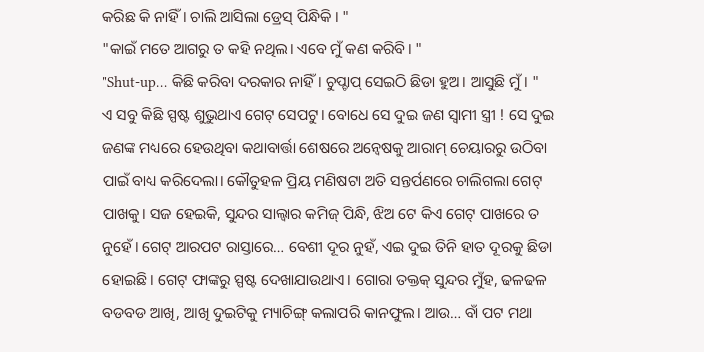କରିଛ କି ନାହିଁ। ଚାଲି ଆସିଲା ଡ୍ରେସ୍ ପିନ୍ଧିକି । "
"କାଇଁ ମତେ ଆଗରୁ ତ କହି ନଥିଲ। ଏବେ ମୁଁ କଣ କରିବି। "
"Shut-up… କିଛି କରିବା ଦରକାର ନାହିଁ। ଚୁପ୍ଚାପ୍ ସେଇଠି ଛିଡା ହୁଅ। ଆସୁଛି ମୁଁ। "
ଏ ସବୁ କିଛି ସ୍ପଷ୍ଟ ଶୁଭୁଥାଏ ଗେଟ୍ ସେପଟୁ। ବୋଧେ ସେ ଦୁଇ ଜଣ ସ୍ବାମୀ ସ୍ତ୍ରୀ ! ସେ ଦୁଇ ଜଣଙ୍କ ମଧ୍ୟରେ ହେଉଥିବା କଥାବାର୍ତ୍ତା ଶେଷରେ ଅନ୍ବେଷକୁ ଆରାମ୍ ଚେୟାରରୁ ଉଠିବା ପାଇଁ ବାଧ୍ୟ କରିଦେଲା। କୌତୁହଳ ପ୍ରିୟ ମଣିଷଟା ଅତି ସନ୍ତର୍ପଣରେ ଚାଲିଗଲା ଗେଟ୍ ପାଖକୁ। ସଜ ହେଇକି, ସୁନ୍ଦର ସାଲ୍ୱାର କମିଜ୍ ପିନ୍ଧି, ଝିଅ ଟେ କିଏ ଗେଟ୍ ପାଖରେ ତ ନୁହେଁ। ଗେଟ୍ ଆରପଟ ରାସ୍ତାରେ… ବେଶୀ ଦୂର ନୁହଁ, ଏଇ ଦୁଇ ତିନି ହାତ ଦୂରକୁ ଛିଡା ହୋଇଛି। ଗେଟ୍ ଫାଙ୍କରୁ ସ୍ପଷ୍ଟ ଦେଖାଯାଉଥାଏ। ଗୋରା ତକ୍ତକ୍ ସୁନ୍ଦର ମୁଁହ, ଢଳଢଳ ବଡବଡ ଆଖି, ଆଖି ଦୁଇଟିକୁ ମ୍ୟାଚିଙ୍ଗ୍ କଲାପରି କାନଫୁଲ। ଆଉ… ବାଁ ପଟ ମଥା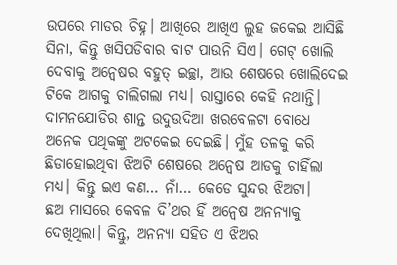ଉପରେ ମାଡର ଚିହ୍ନ। ଆଖିରେ ଆଖିଏ ଲୁହ ଜକେଇ ଆସିଛି ସିନା, କିନ୍ତୁ ଖସିପଡିବାର ବାଟ ପାଉନି ସିଏ। ଗେଟ୍ ଖୋଲି ଦେବାକୁ ଅନ୍ବେଷର ବହୁତ୍ ଇଚ୍ଛା, ଆଉ ଶେଷରେ ଖୋଲିଦେଇ ଟିକେ ଆଗକୁ ଚାଲିଗଲା ମଧ୍ୟ। ରାସ୍ତାରେ କେହି ନଥାନ୍ତି। ଦାମନଯୋଡିର ଶାନ୍ତ ଉଦୁଉଦିଆ ଖରବେଳଟା ବୋଧେ ଅନେକ ପଥିକଙ୍କୁ ଅଟକେଇ ଦେଇଛି। ମୁଁହ ତଳକୁ କରି ଛିଡାହୋଇଥିବା ଝିଅଟି ଶେଷରେ ଅନ୍ବେଷ ଆଡକୁ ଚାହିଁଲା ମଧ୍ୟ। କିନ୍ତୁ ଇଏ କଣ… ନାଁ… କେଡେ ସୁନ୍ଦର ଝିଅଟା।
ଛଅ ମାସରେ କେବଳ ଦି’ଥର ହିଁ ଅନ୍ବେଷ ଅନନ୍ୟାକୁ ଦେଖିଥିଲା। କିନ୍ତୁ, ଅନନ୍ୟା ସହିତ ଏ ଝିଅର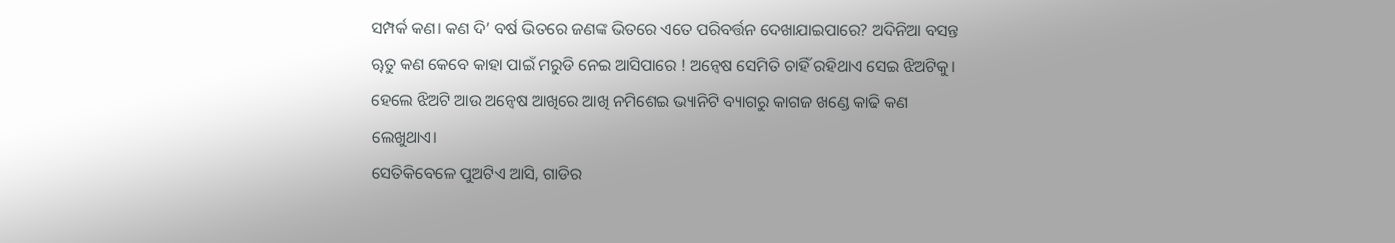ସମ୍ପର୍କ କଣ। କଣ ଦି’ ବର୍ଷ ଭିତରେ ଜଣଙ୍କ ଭିତରେ ଏତେ ପରିବର୍ତ୍ତନ ଦେଖାଯାଇପାରେ? ଅଦିନିଆ ବସନ୍ତ ୠତୁ କଣ କେବେ କାହା ପାଇଁ ମରୁଡି ନେଇ ଆସିପାରେ ! ଅନ୍ବେଷ ସେମିତି ଚାହିଁ ରହିଥାଏ ସେଇ ଝିଅଟିକୁ। ହେଲେ ଝିଅଟି ଆଉ ଅନ୍ବେଷ ଆଖିରେ ଆଖି ନମିଶେଇ ଭ୍ୟାନିଟି ବ୍ୟାଗରୁ କାଗଜ ଖଣ୍ଡେ କାଢି କଣ ଲେଖୁଥାଏ।
ସେତିକିବେଳେ ପୁଅଟିଏ ଆସି, ଗାଡିର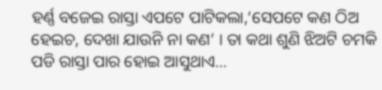ହର୍ଣ୍ଣ ବଜେଇ ରାସ୍ତା ଏପଟେ ପାଟିକଲା,‘ସେପଟେ କଣ ଠିଅ ହେଇଚ, ଦେଖା ଯାଉନି ନା କଣ’ । ତା କଥା ଶୁଣି ଝିଅଟି ଚମକି ପଡି ରାସ୍ତା ପାର ହୋଇ ଆସୁଥାଏ…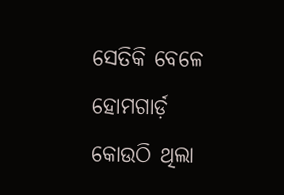ସେତିକି ବେଳେ ହୋମଗାର୍ଡ଼ କୋଉଠି ଥିଲା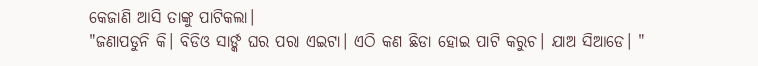କେଜାଣି ଆସି ତାଙ୍କୁ ପାଟିକଲା।
"ଜଣାପଡୁନି କି। ବିଡିଓ ସାର୍ଙ୍କ ଘର ପରା ଏଇଟା। ଏଠି କଣ ଛିଡା ହୋଇ ପାଟି କରୁଚ। ଯାଅ ସିଆଡେ। "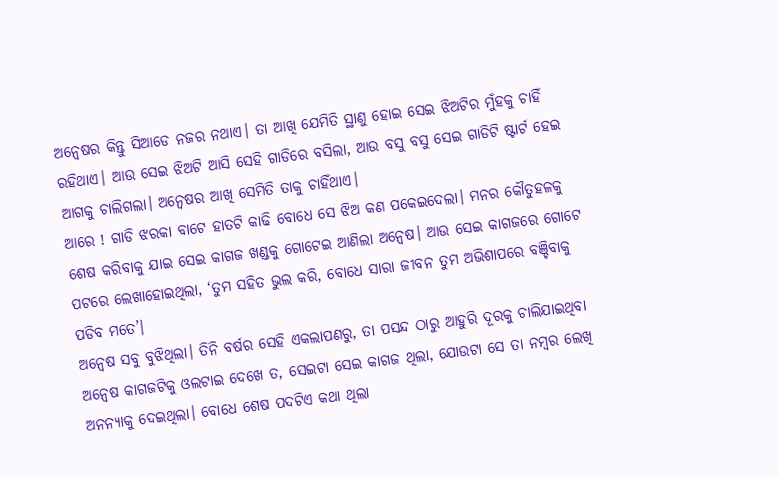ଅନ୍ବେଷର କିନ୍ତୁ ସିଆଡେ ନଜର ନଥାଏ। ତା ଆଖି ଯେମିତି ସ୍ଥାଣୁ ହୋଇ ସେଇ ଝିଅଟିର ମୁଁହକୁ ଚାହିଁ ରହିଥାଏ। ଆଉ ସେଇ ଝିଅଟି ଆସି ସେହି ଗାଡିରେ ବସିଲା, ଆଉ ବସୁ ବସୁ ସେଇ ଗାଡିଟି ଷ୍ଟାର୍ଟ ହେଇ ଆଗକୁ ଚାଲିଗଲା। ଅନ୍ବେଷର ଆଖି ସେମିତି ତାକୁ ଚାହିଁଥାଏ।
ଆରେ ! ଗାଡି ଝରକା ବାଟେ ହାତଟି କାଢି ବୋଧେ ସେ ଝିଅ କଣ ପକେଇଦେଲା। ମନର କୌତୁହଳକୁ ଶେଷ କରିବାକୁ ଯାଇ ସେଇ କାଗଜ ଖଣ୍ଡକୁ ଗୋଟେଇ ଆଣିଲା ଅନ୍ବେଷ। ଆଉ ସେଇ କାଗଜରେ ଗୋଟେ ପଟରେ ଲେଖାହୋଇଥିଲା, ‘ତୁମ ସହିତ ଭୁଲ କରି, ବୋଧେ ସାରା ଜୀବନ ତୁମ ଅଭିଶାପରେ ବଞ୍ଚିବାକୁ ପଡିବ ମତେ’।
ଅନ୍ବେଷ ସବୁ ବୁଝିଥିଲା। ତିନି ବର୍ଷର ସେହି ଏକଲାପଣରୁ, ତା ପସନ୍ଦ ଠାରୁ ଆହୁରି ଦୂରକୁ ଚାଲିଯାଇଥିବା ଅନ୍ବେଷ କାଗଜଟିକୁ ଓଲଟାଇ ଦେଖେ ତ, ସେଇଟା ସେଇ କାଗଜ ଥିଲା, ଯୋଉଟା ସେ ତା ନମ୍ବର ଲେଖି ଅନନ୍ୟାକୁ ଦେଇଥିଲା। ବୋଧେ ଶେଷ ପଦଟିଏ କଥା ଥିଲା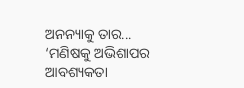ଅନନ୍ୟାକୁ ତାର... ‘ମଣିଷକୁ ଅଭିଶାପର ଆବଶ୍ୟକତା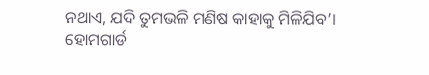ନଥାଏ, ଯଦି ତୁମଭଳି ମଣିଷ କାହାକୁ ମିଳିଯିବ’।
ହୋମଗାର୍ଡ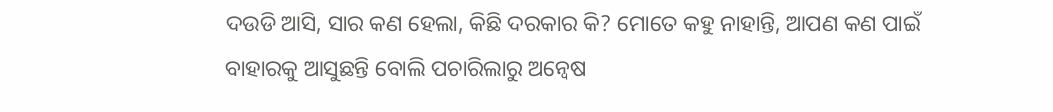ଦଉଡି ଆସି, ସାର କଣ ହେଲା, କିଛି ଦରକାର କି? ମୋତେ କହୁ ନାହାନ୍ତି, ଆପଣ କଣ ପାଇଁ ବାହାରକୁ ଆସୁଛନ୍ତି ବୋଲି ପଚାରିଲାରୁ ଅନ୍ବେଷ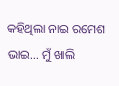କହିଥିଲା ନାଇ ରମେଶ ଭାଇ… ମୁଁ ଖାଲି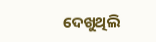ଦେଖୁଥିଲି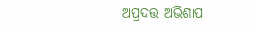ଅପ୍ରଦତ୍ତ ଅଭିଶାପ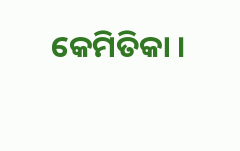କେମିତିକା ।